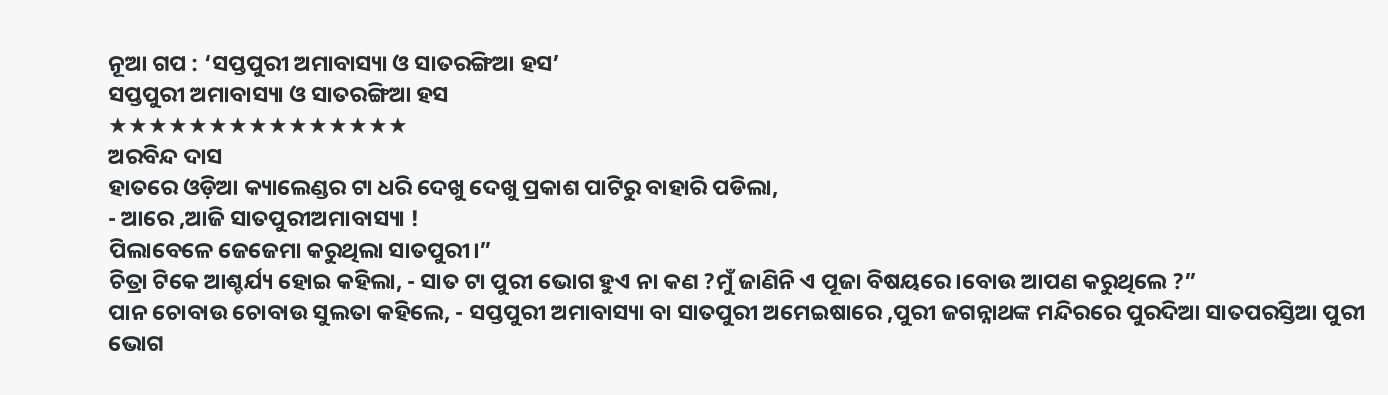ନୂଆ ଗପ : ‘ସପ୍ତପୁରୀ ଅମାବାସ୍ୟା ଓ ସାତରଙ୍ଗିଆ ହସ’
ସପ୍ତପୁରୀ ଅମାବାସ୍ୟା ଓ ସାତରଙ୍ଗିଆ ହସ
★★★★★★★★★★★★★★★
ଅରବିନ୍ଦ ଦାସ
ହାତରେ ଓଡ଼ିଆ କ୍ୟାଲେଣ୍ଡର ଟା ଧରି ଦେଖୁ ଦେଖୁ ପ୍ରକାଶ ପାଟିରୁ ବାହାରି ପଡିଲା,
- ଆରେ ,ଆଜି ସାତପୁରୀଅମାବାସ୍ୟା !
ପିଲାବେଳେ ଜେଜେମା କରୁଥିଲା ସାତପୁରୀ।”
ଚିତ୍ରା ଟିକେ ଆଶ୍ଚର୍ଯ୍ୟ ହୋଇ କହିଲା, - ସାତ ଟା ପୁରୀ ଭୋଗ ହୁଏ ନା କଣ ?ମୁଁ ଜାଣିନି ଏ ପୂଜା ବିଷୟରେ।ବୋଉ ଆପଣ କରୁଥିଲେ ?”
ପାନ ଚୋବାଉ ଚୋବାଉ ସୁଲତା କହିଲେ, - ସପ୍ତପୁରୀ ଅମାବାସ୍ୟା ବା ସାତପୁରୀ ଅମେଇଷାରେ ,ପୁରୀ ଜଗନ୍ନାଥଙ୍କ ମନ୍ଦିରରେ ପୁରଦିଆ ସାତପରସ୍ତିଆ ପୁରୀ ଭୋଗ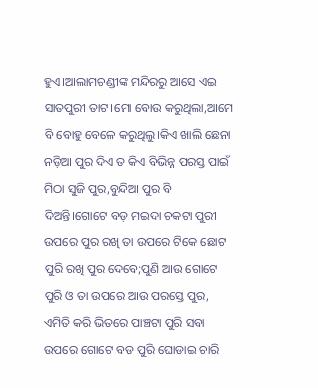ହୁଏ।ଆଲାମଚଣ୍ଡୀଙ୍କ ମନ୍ଦିରରୁ ଆସେ ଏଇ ସାତପୁରୀ ତାଟ।ମୋ ବୋଉ କରୁଥିଲା,ଆମେ ବି ବୋହୁ ବେଳେ କରୁଥିଲୁ।କିଏ ଖାଲି ଛେନା ନଡ଼ିଆ ପୁର ଦିଏ ତ କିଏ ବିଭିନ୍ନ ପରସ୍ତ ପାଇଁ ମିଠା ସୁଜି ପୁର,ବୁନ୍ଦିଆ ପୁର ବି ଦିଅନ୍ତି।ଗୋଟେ ବଡ଼ ମଇଦା ଚକଟା ପୁରୀ ଉପରେ ପୁର ରଖି ତା ଉପରେ ଟିକେ ଛୋଟ ପୁରି ରଖି ପୁର ଦେବେ;ପୁଣି ଆଉ ଗୋଟେ ପୁରି ଓ ତା ଉପରେ ଆଉ ପରସ୍ତେ ପୁର, ଏମିତି କରି ଭିତରେ ପାଞ୍ଚଟା ପୁରି ସବା ଉପରେ ଗୋଟେ ବଡ ପୁରି ଘୋଡାଇ ଚାରି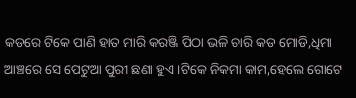କଡରେ ଟିକେ ପାଣି ହାତ ମାରି କରଞ୍ଜି ପିଠା ଭଳି ଚାରି କଡ ମୋଡି,ଧିମା ଆଞ୍ଚରେ ସେ ପେଟୁଆ ପୁରୀ ଛଣା ହୁଏ।ଟିକେ ନିକମା କାମ,ହେଲେ ଗୋଟେ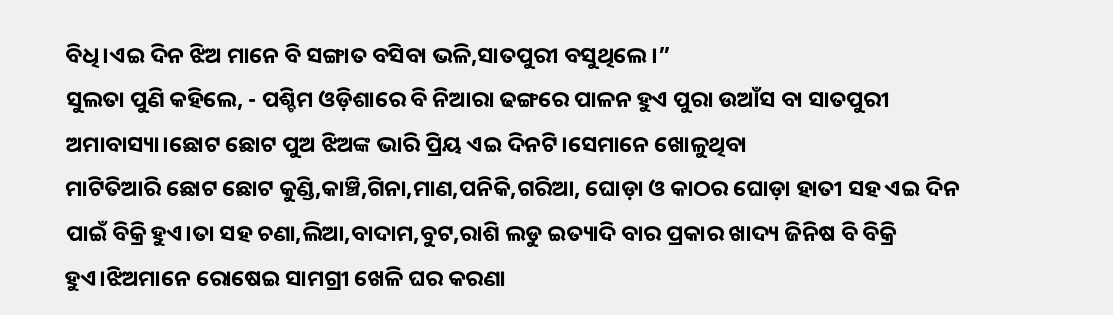ବିଧି।ଏଇ ଦିନ ଝିଅ ମାନେ ବି ସଙ୍ଗାତ ବସିବା ଭଳି,ସାତପୁରୀ ବସୁଥିଲେ।”
ସୁଲତା ପୁଣି କହିଲେ, - ପଶ୍ଚିମ ଓଡ଼ିଶାରେ ବି ନିଆରା ଢଙ୍ଗରେ ପାଳନ ହୁଏ ପୁରା ଉଆଁସ ବା ସାତପୁରୀ ଅମାବାସ୍ୟା।ଛୋଟ ଛୋଟ ପୁଅ ଝିଅଙ୍କ ଭାରି ପ୍ରିୟ ଏଇ ଦିନଟି।ସେମାନେ ଖୋଳୁଥିବା
ମାଟିତିଆରି ଛୋଟ ଛୋଟ କୁଣ୍ଡି,କାଞ୍ଚି,ଗିନା,ମାଣ,ପନିକି,ଗରିଆ, ଘୋଡ଼ା ଓ କାଠର ଘୋଡ଼ା ହାତୀ ସହ ଏଇ ଦିନ ପାଇଁ ବିକ୍ରି ହୁଏ।ତା ସହ ଚଣା,ଲିଆ,ବାଦାମ,ବୁଟ,ରାଶି ଲଡୁ ଇତ୍ୟାଦି ବାର ପ୍ରକାର ଖାଦ୍ୟ ଜିନିଷ ବି ବିକ୍ରି ହୁଏ।ଝିଅମାନେ ରୋଷେଇ ସାମଗ୍ରୀ ଖେଳି ଘର କରଣା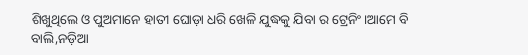ଶିଖୁଥିଲେ ଓ ପୁଅମାନେ ହାତୀ ଘୋଡ଼ା ଧରି ଖେଳି ଯୁଦ୍ଧକୁ ଯିବା ର ଟ୍ରେନିଂ।ଆମେ ବି ବାଲି,ନଡ଼ିଆ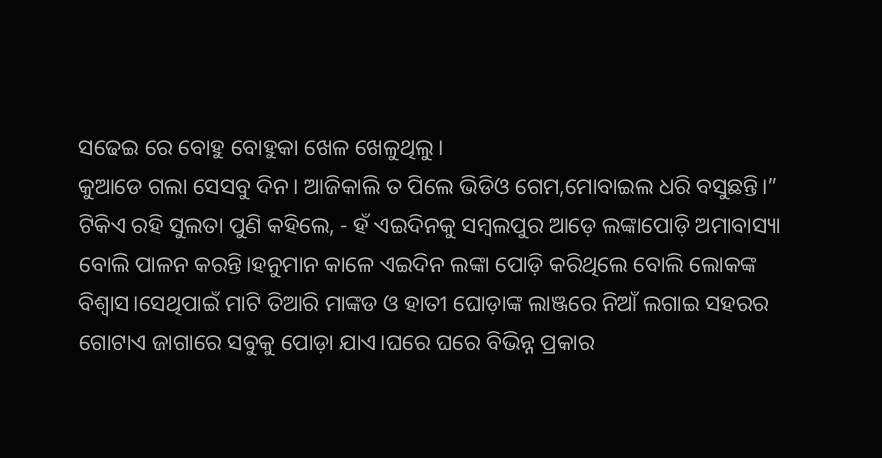ସଢେଇ ରେ ବୋହୁ ବୋହୁକା ଖେଳ ଖେଳୁଥିଲୁ।
କୁଆଡେ ଗଲା ସେସବୁ ଦିନ। ଆଜିକାଲି ତ ପିଲେ ଭିଡିଓ ଗେମ,ମୋବାଇଲ ଧରି ବସୁଛନ୍ତି।”
ଟିକିଏ ରହି ସୁଲତା ପୁଣି କହିଲେ, - ହଁ ଏଇଦିନକୁ ସମ୍ବଲପୁର ଆଡ଼େ ଲଙ୍କାପୋଡ଼ି ଅମାବାସ୍ୟା ବୋଲି ପାଳନ କରନ୍ତି।ହନୁମାନ କାଳେ ଏଇଦିନ ଲଙ୍କା ପୋଡ଼ି କରିଥିଲେ ବୋଲି ଲୋକଙ୍କ ବିଶ୍ୱାସ।ସେଥିପାଇଁ ମାଟି ତିଆରି ମାଙ୍କଡ ଓ ହାତୀ ଘୋଡ଼ାଙ୍କ ଲାଞ୍ଜରେ ନିଆଁ ଲଗାଇ ସହରର ଗୋଟାଏ ଜାଗାରେ ସବୁକୁ ପୋଡ଼ା ଯାଏ।ଘରେ ଘରେ ବିଭିନ୍ନ ପ୍ରକାର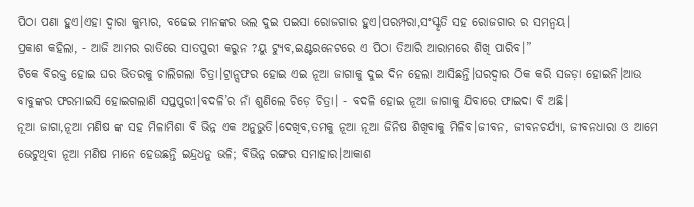ପିଠା ପଣା ହୁଏ।ଏହା ଦ୍ବାରା କୁମ୍ଭାର, ବଢେଇ ମାନଙ୍କର ଭଲ ଦୁଇ ପଇସା ରୋଜଗାର ହୁଏ।ପରମ୍ପରା,ସଂସ୍କୃତି ସହ ରୋଜଗାର ର ସମନ୍ଵୟ।
ପ୍ରକାଶ କହିଲା, - ଆଜି ଆମର ରାତିରେ ସାତପୁରୀ କରୁନ ?ୟୁ ଟ୍ୟୁବ,ଇଣ୍ଟରନେଟରେ ଏ ପିଠା ତିଆରି ଆରାମରେ ଶିଖି ପାରିବ।”
ଟିକେ ବିରକ୍ତ ହୋଇ ଘର ଭିତରକୁ ଚାଲିଗଲା ଚିତ୍ରା।ଟ୍ରାନ୍ସଫର ହୋଇ ଏଇ ନୂଆ ଜାଗାକୁ ଦୁଇ ଦିନ ହେଲା ଆସିଛନ୍ତି।ଘରଦ୍ୱାର ଠିକ କରି ସଜଡ଼ା ହୋଇନି।ଆଉ ବାବୁଙ୍କର ଫରମାଇସି ହୋଇଗଲାଣି ସପ୍ତପୁରୀ।ବଦଳି’ର ନାଁ ଶୁଣିଲେ ଚିଡ଼େ ଚିତ୍ରା। - ବଦଳି ହୋଇ ନୂଆ ଜାଗାକୁ ଯିବାରେ ଫାଇଦା ବି ଅଛି।
ନୂଆ ଜାଗା,ନୂଆ ମଣିଷ ଙ୍କ ସହ ମିଳାମିଶା ବି ଭିନ୍ନ ଏକ ଅନୁଭୁତି।ଦେଖିବ,ତମକୁ ନୂଆ ନୂଆ ଜିନିଷ ଶିଖିବାକୁ ମିଳିବ।ଜୀବନ, ଜୀବନଚର୍ଯ୍ୟା, ଜୀବନଧାରା ଓ ଆମେ ଭେଟୁଥିବା ନୂଆ ମଣିଷ ମାନେ ହେଉଛନ୍ତି ଇନ୍ଦ୍ରଧନୁ ଭଳି; ବିଭିନ୍ନ ରଙ୍ଗର ସମାହାର।ଆକାଶ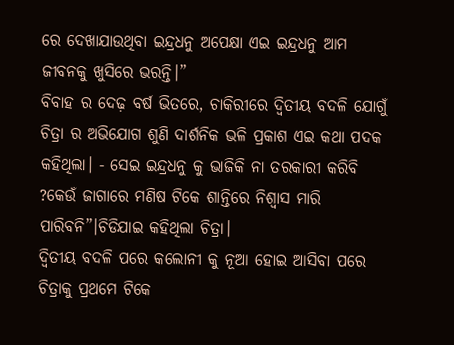ରେ ଦେଖାଯାଉଥିବା ଇନ୍ଦ୍ରଧନୁ ଅପେକ୍ଷା ଏଇ ଇନ୍ଦ୍ରଧନୁ ଆମ ଜୀବନକୁ ଖୁସିରେ ଭରନ୍ତି।”
ବିବାହ ର ଦେଢ଼ ବର୍ଷ ଭିତରେ, ଚାକିରୀରେ ଦ୍ଵିତୀୟ ବଦଳି ଯୋଗୁଁ ଚିତ୍ରା ର ଅଭିଯୋଗ ଶୁଣି ଦାର୍ଶନିକ ଭଳି ପ୍ରକାଶ ଏଇ କଥା ପଦକ କହିଥିଲା। - ସେଇ ଇନ୍ଦ୍ରଧନୁ କୁ ଭାଜିକି ନା ତରକାରୀ କରିବି ?କେଉଁ ଜାଗାରେ ମଣିଷ ଟିକେ ଶାନ୍ତିରେ ନିଶ୍ୱାସ ମାରି ପାରିବନି”।ଚିଡିଯାଇ କହିଥିଲା ଚିତ୍ରା।
ଦ୍ଵିତୀୟ ବଦଳି ପରେ କଲୋନୀ କୁ ନୂଆ ହୋଇ ଆସିବା ପରେ ଚିତ୍ରାକୁ ପ୍ରଥମେ ଟିକେ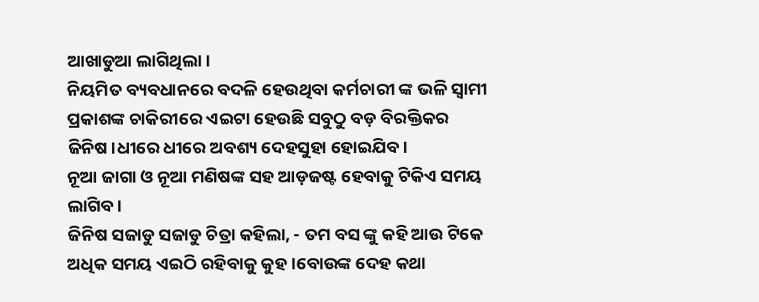ଆଖାଡୁଆ ଲାଗିଥିଲା।
ନିୟମିତ ବ୍ୟବଧାନରେ ବଦଳି ହେଉଥିବା କର୍ମଚାରୀ ଙ୍କ ଭଳି ସ୍ଵାମୀ ପ୍ରକାଶଙ୍କ ଚାକିରୀରେ ଏଇଟା ହେଉଛି ସବୁଠୁ ବଡ଼ ବିରକ୍ତିକର ଜିନିଷ।ଧୀରେ ଧୀରେ ଅବଶ୍ୟ ଦେହସୁହା ହୋଇଯିବ।
ନୂଆ ଜାଗା ଓ ନୂଆ ମଣିଷଙ୍କ ସହ ଆଡ଼ଜଷ୍ଟ ହେବାକୁ ଟିକିଏ ସମୟ ଲାଗିବ।
ଜିନିଷ ସଜାଡୁ ସଜାଡୁ ଚିତ୍ରା କହିଲା, - ତମ ବସ ଙ୍କୁ କହି ଆଉ ଟିକେ ଅଧିକ ସମୟ ଏଇଠି ରହିବାକୁ କୁହ।ବୋଉଙ୍କ ଦେହ କଥା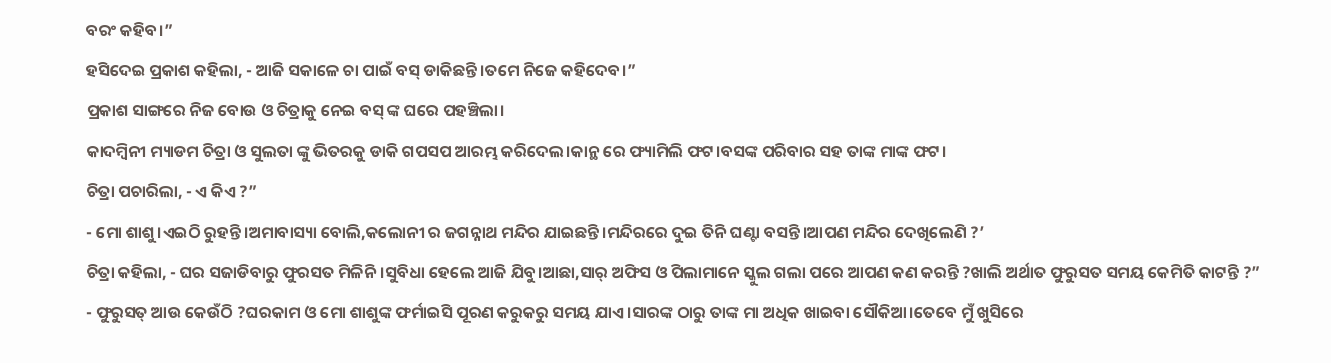ବରଂ କହିବ।”
ହସିଦେଇ ପ୍ରକାଶ କହିଲା, - ଆଜି ସକାଳେ ଚା ପାଇଁ ବସ୍ ଡାକିଛନ୍ତି।ତମେ ନିଜେ କହିଦେବ।”
ପ୍ରକାଶ ସାଙ୍ଗରେ ନିଜ ବୋଉ ଓ ଚିତ୍ରାକୁ ନେଇ ବସ୍ ଙ୍କ ଘରେ ପହଞ୍ଚିଲା।
କାଦମ୍ବିନୀ ମ୍ୟାଡମ ଚିତ୍ରା ଓ ସୁଲତା ଙ୍କୁ ଭିତରକୁ ଡାକି ଗପସପ ଆରମ୍ଭ କରିଦେଲ।କାନ୍ଥ ରେ ଫ୍ୟାମିଲି ଫଟ।ବସଙ୍କ ପରିବାର ସହ ତାଙ୍କ ମାଙ୍କ ଫଟ।
ଚିତ୍ରା ପଚାରିଲା, - ଏ କିଏ ?”
- ମୋ ଶାଶୁ।ଏଇଠି ରୁହନ୍ତି।ଅମାବାସ୍ୟା ବୋଲି,କଲୋନୀ ର ଜଗନ୍ନାଥ ମନ୍ଦିର ଯାଇଛନ୍ତି।ମନ୍ଦିରରେ ଦୁଇ ତିନି ଘଣ୍ଟା ବସନ୍ତି।ଆପଣ ମନ୍ଦିର ଦେଖିଲେଣି ?’
ଚିତ୍ରା କହିଲା, - ଘର ସଜାଡିବାରୁ ଫୁରସତ ମିଳିନି।ସୁବିଧା ହେଲେ ଆଜି ଯିବୁ।ଆଛା,ସାର୍ ଅଫିସ ଓ ପିଲାମାନେ ସ୍କୁଲ ଗଲା ପରେ ଆପଣ କଣ କରନ୍ତି ?ଖାଲି ଅର୍ଥାତ ଫୁରୁସତ ସମୟ କେମିତି କାଟନ୍ତି ?”
- ଫୁରୁସତ୍ ଆଉ କେଉଁଠି ?ଘରକାମ ଓ ମୋ ଶାଶୁଙ୍କ ଫର୍ମାଇସି ପୂରଣ କରୁକରୁ ସମୟ ଯାଏ।ସାରଙ୍କ ଠାରୁ ତାଙ୍କ ମା ଅଧିକ ଖାଇବା ସୌକିଆ।ତେବେ ମୁଁ ଖୁସିରେ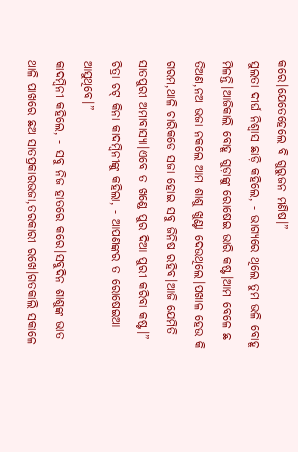କରେ।ଯେତେହେଲେ ବି ଗୁରୁଜନ ମଣିଷ।”
ସୁଲତା ଦୀର୍ଘ ନିଶ୍ଵାସ ଛାଡ଼ି କହିଲେ, - ଭାଗ୍ୟରେ ଥିଲେ ତୁମ ଭଳି ବୋହୂ ମିଳନ୍ତି।ଆଜିକାଲି ବୋହୂ ଗୁଡ଼ାଙ୍କୁ ରୋଷେଇ ଭାରି କଷ୍ଟ।ଆମ ବେଳେ ଛ ତିଅଣ,ନଅ ଭଜା ନକଲେ ଆମ ଶାଶୁ ଖୁଣ୍ଟା ଦେଉଥିଲେ।ପଖାଳ ହେଉ କି ଗରମ,ଥାଳି ଚାରିକଡେ ସଜା ହୋଇ ସବୁ ଜିନିଷ ରହିବ।ଆଜି ଯେମିତି ସାତପୁରୀ ଅମାବାସ୍ୟା।ଏବେ ତ ଖଣ୍ଡେ ପୁର ଦିଆ ପୁରୀ କରିବା କଷ୍ଟ।”
ଚିତ୍ରା ଚଟ୍ କିନା କାଦମ୍ବିନୀଙ୍କୁ କହିଲା, - ଆପଣଙ୍କର ତ ରୋଷେଇଆ ଆସୁଥିବେ।”
କାଦମ୍ବିନୀ କହିଲେ, - ସବୁ ନିଜ ହାତରେ କରେ।ସବୁଦିନ ଶାଶୁଙ୍କ ଭାତ ଥାଳି ପାଖରେ ଛଅ ସାତପ୍ରକାରଭଜା,ତରକାରୀ ରଖେ।ଗତକାଲି ସକାଳେ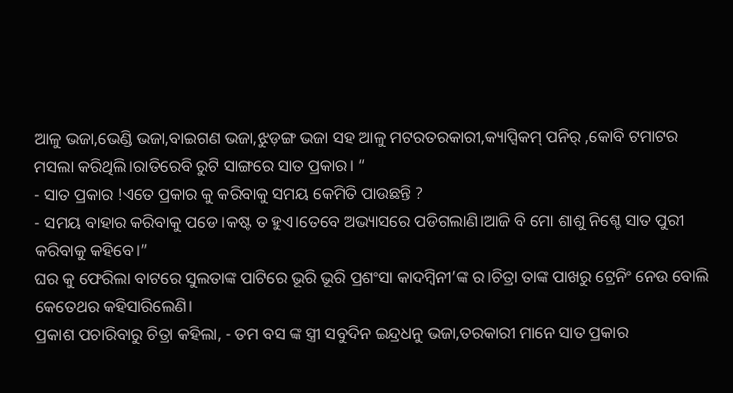ଆଳୁ ଭଜା,ଭେଣ୍ଡି ଭଜା,ବାଇଗଣ ଭଜା,ଝୁଡ଼ଙ୍ଗ ଭଜା ସହ ଆଳୁ ମଟରତରକାରୀ,କ୍ୟାପ୍ସିକମ୍ ପନିର୍ ,କୋବି ଟମାଟର ମସଲା କରିଥିଲି।ରାତିରେବି ରୁଟି ସାଙ୍ଗରେ ସାତ ପ୍ରକାର। “
- ସାତ ପ୍ରକାର !ଏତେ ପ୍ରକାର କୁ କରିବାକୁ ସମୟ କେମିତି ପାଉଛନ୍ତି ?
- ସମୟ ବାହାର କରିବାକୁ ପଡେ।କଷ୍ଟ ତ ହୁଏ।ତେବେ ଅଭ୍ୟାସରେ ପଡିଗଲାଣି।ଆଜି ବି ମୋ ଶାଶୁ ନିଶ୍ଚେ ସାତ ପୁରୀ କରିବାକୁ କହିବେ।”
ଘର କୁ ଫେରିଲା ବାଟରେ ସୁଲତାଙ୍କ ପାଟିରେ ଭୂରି ଭୂରି ପ୍ରଶଂସା କାଦମ୍ବିନୀ’ଙ୍କ ର।ଚିତ୍ରା ତାଙ୍କ ପାଖରୁ ଟ୍ରେନିଂ ନେଉ ବୋଲି କେତେଥର କହିସାରିଲେଣି।
ପ୍ରକାଶ ପଚାରିବାରୁ ଚିତ୍ରା କହିଲା, - ତମ ବସ ଙ୍କ ସ୍ତ୍ରୀ ସବୁଦିନ ଇନ୍ଦ୍ରଧନୁ ଭଜା,ତରକାରୀ ମାନେ ସାତ ପ୍ରକାର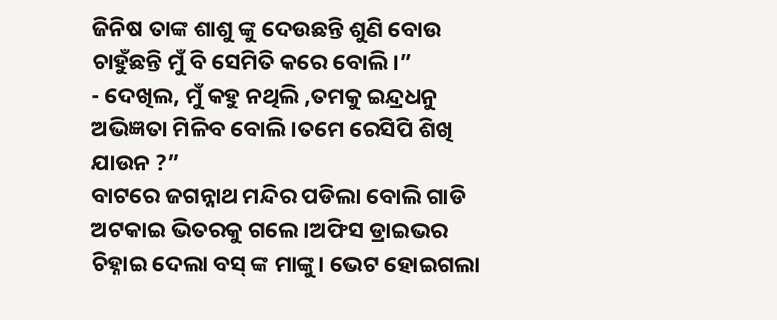ଜିନିଷ ତାଙ୍କ ଶାଶୁ ଙ୍କୁ ଦେଉଛନ୍ତି ଶୁଣି ବୋଉ ଚାହୁଁଛନ୍ତି ମୁଁ ବି ସେମିତି କରେ ବୋଲି।”
- ଦେଖିଲ, ମୁଁ କହୁ ନଥିଲି ,ତମକୁ ଇନ୍ଦ୍ରଧନୁ ଅଭିଜ୍ଞତା ମିଳିବ ବୋଲି।ତମେ ରେସିପି ଶିଖି ଯାଉନ ?”
ବାଟରେ ଜଗନ୍ନାଥ ମନ୍ଦିର ପଡିଲା ବୋଲି ଗାଡି ଅଟକାଇ ଭିତରକୁ ଗଲେ ।ଅଫିସ ଡ୍ରାଇଭର ଚିହ୍ନାଇ ଦେଲା ବସ୍ ଙ୍କ ମାଙ୍କୁ। ଭେଟ ହୋଇଗଲା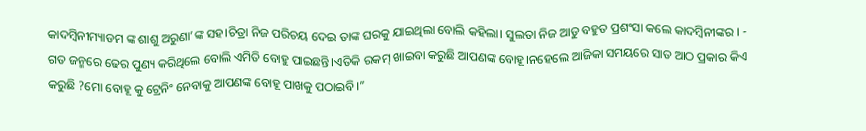କାଦମ୍ବିନୀମ୍ୟାଡମ ଙ୍କ ଶାଶୁ ଅରୁଣା’ଙ୍କ ସହ।ଚିତ୍ରା ନିଜ ପରିଚୟ ଦେଇ ତାଙ୍କ ଘରକୁ ଯାଇଥିଲା ବୋଲି କହିଲା। ସୁଲତା ନିଜ ଆଡୁ ବହୁତ ପ୍ରଶଂସା କଲେ କାଦମ୍ବିନୀଙ୍କର । - ଗତ ଜନ୍ମରେ ଢେର ପୁଣ୍ୟ କରିଥିଲେ ବୋଲି ଏମିତି ବୋହୁ ପାଇଛନ୍ତି।ଏତିକି ରକମ୍ ଖାଇବା କରୁଛି ଆପଣଙ୍କ ବୋହୂ।ନହେଲେ ଆଜିକା ସମୟରେ ସାତ ଆଠ ପ୍ରକାର କିଏ କରୁଛି ?ମୋ ବୋହୂ କୁ ଟ୍ରେନିଂ ନେବାକୁ ଆପଣଙ୍କ ବୋହୂ ପାଖକୁ ପଠାଇବି।”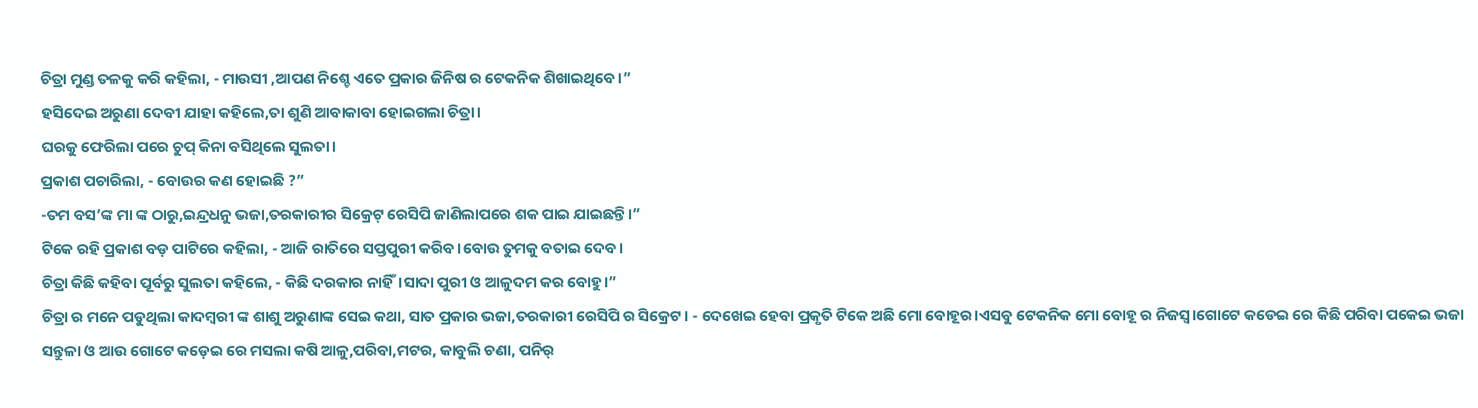ଚିତ୍ରା ମୁଣ୍ଡ ତଳକୁ କରି କହିଲା, - ମାଉସୀ ,ଆପଣ ନିଶ୍ଚେ ଏତେ ପ୍ରକାର ଜିନିଷ ର ଟେକନିକ ଶିଖାଇଥିବେ।”
ହସିଦେଇ ଅରୁଣା ଦେବୀ ଯାହା କହିଲେ,ତା ଶୁଣି ଆବାକାବା ହୋଇଗଲା ଚିତ୍ରା।
ଘରକୁ ଫେରିଲା ପରେ ଚୁପ୍ କିନା ବସିଥିଲେ ସୁଲତା।
ପ୍ରକାଶ ପଚାରିଲା, - ବୋଉର କଣ ହୋଇଛି ?”
-ତମ ବସ’ଙ୍କ ମା ଙ୍କ ଠାରୁ,ଇନ୍ଦ୍ରଧନୁ ଭଜା,ତରକାରୀର ସିକ୍ରେଟ୍ ରେସିପି ଜାଣିଲାପରେ ଶକ ପାଇ ଯାଇଛନ୍ତି।”
ଟିକେ ରହି ପ୍ରକାଶ ବଡ଼ ପାଟିରେ କହିଲା, - ଆଜି ରାତିରେ ସପ୍ତପୁରୀ କରିବ।ବୋଉ ତୁମକୁ ବତାଇ ଦେବ।
ଚିତ୍ରା କିଛି କହିବା ପୂର୍ବରୁ ସୁଲତା କହିଲେ, - କିଛି ଦରକାର ନାହିଁ।ସାଦା ପୁରୀ ଓ ଆଳୁଦମ କର ବୋହୁ।”
ଚିତ୍ରା ର ମନେ ପଡୁଥିଲା କାଦମ୍ବରୀ ଙ୍କ ଶାଶୁ ଅରୁଣାଙ୍କ ସେଇ କଥା, ସାତ ପ୍ରକାର ଭଜା,ତରକାରୀ ରେସିପି ର ସିକ୍ରେଟ। - ଦେଖେଇ ହେବା ପ୍ରକୃତି ଟିକେ ଅଛି ମୋ ବୋହୂର।ଏସବୁ ଟେକନିକ ମୋ ବୋହୂ ର ନିଜସ୍ଵ।ଗୋଟେ କଡେଇ ରେ କିଛି ପରିବା ପକେଇ ଭଜା ସନ୍ତୁଳା ଓ ଆଉ ଗୋଟେ କଡ଼େଇ ରେ ମସଲା କଷି ଆଳୁ,ପରିବା,ମଟର, କାବୁଲି ଚଣା, ପନିର୍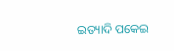ଇତ୍ୟାଦି ପକେଇ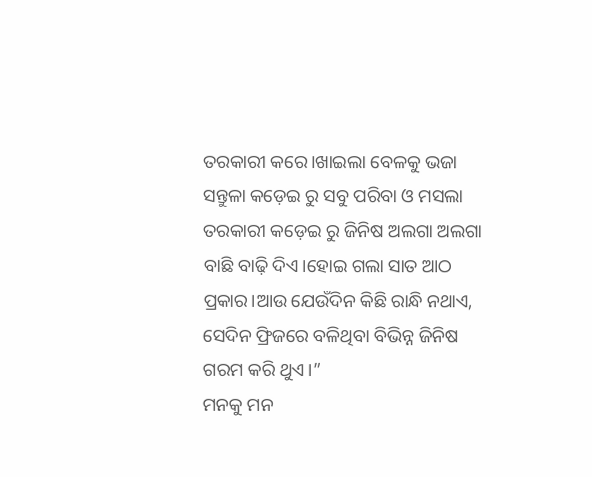ତରକାରୀ କରେ।ଖାଇଲା ବେଳକୁ ଭଜା ସନ୍ତୁଳା କଡ଼େଇ ରୁ ସବୁ ପରିବା ଓ ମସଲା ତରକାରୀ କଡ଼େଇ ରୁ ଜିନିଷ ଅଲଗା ଅଲଗା ବାଛି ବାଢ଼ି ଦିଏ।ହୋଇ ଗଲା ସାତ ଆଠ ପ୍ରକାର।ଆଉ ଯେଉଁଦିନ କିଛି ରାନ୍ଧି ନଥାଏ, ସେଦିନ ଫ୍ରିଜରେ ବଳିଥିବା ବିଭିନ୍ନ ଜିନିଷ ଗରମ କରି ଥୁଏ।”
ମନକୁ ମନ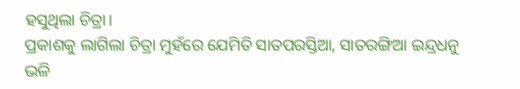ହସୁଥିଲା ଚିତ୍ରା।
ପ୍ରକାଶକୁ ଲାଗିଲା ଚିତ୍ରା ମୁହଁରେ ଯେମିତି ସାତପରସ୍ତିଆ, ସାତରଙ୍ଗିଆ ଇନ୍ଦ୍ରଧନୁ ଭଳି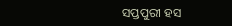ସପ୍ତପୁରୀ ହସ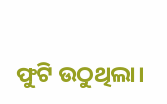ଫୁଟି ଉଠୁଥିଲା।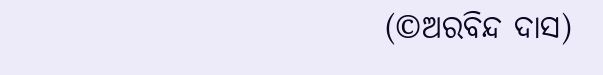(©ଅରବିନ୍ଦ ଦାସ)